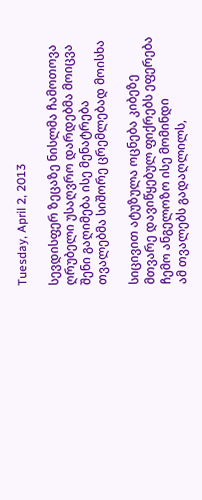Tuesday, April 2, 2013

სევდისფერ ზეცაზე ნისლმა ჩამოთოვა
ღრუბელი უსაღვრო დარდებმა მოიცვა
შენი გაღიმება ისე მენატრება
თვალებმა სიშორე ცრემლებად მოისხა

სიცივით ატუზულა ოცნება კიბეზე
მთვარე დავიწყებულ ფიქრებს ეფერება
ჩემო ანგელოზო ისე მომინდი
ამ თვალებს გადაღლილს,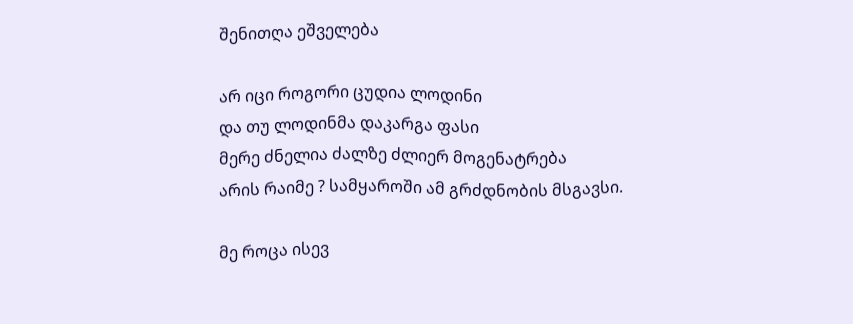შენითღა ეშველება

არ იცი როგორი ცუდია ლოდინი
და თუ ლოდინმა დაკარგა ფასი
მერე ძნელია ძალზე ძლიერ მოგენატრება
არის რაიმე ? სამყაროში ამ გრძდნობის მსგავსი.

მე როცა ისევ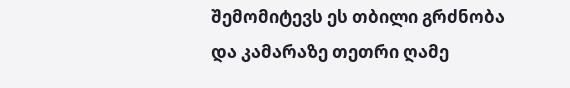შემომიტევს ეს თბილი გრძნობა
და კამარაზე თეთრი ღამე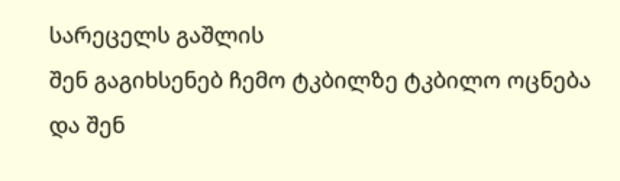სარეცელს გაშლის
შენ გაგიხსენებ ჩემო ტკბილზე ტკბილო ოცნება
და შენ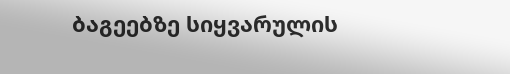ბაგეებზე სიყვარულის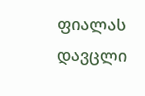ფიალას დავცლი